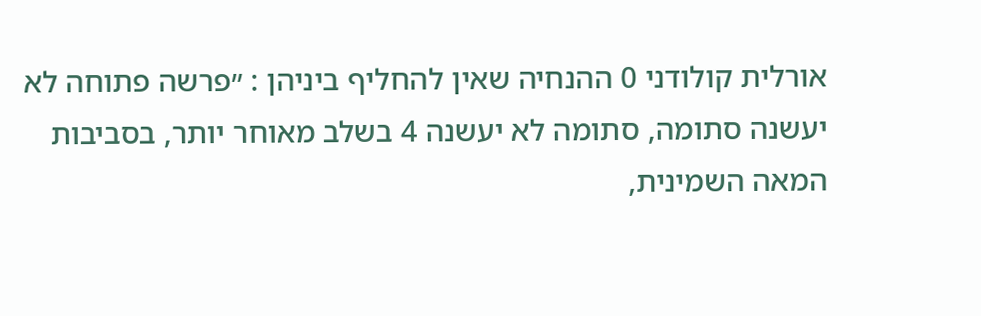אורלית קולודני 0 ההנחיה שאין להחליף ביניהן : ״פרשה פתוחה לא יעשנה סתומה, סתומה לא יעשנה 4 בשלב מאוחר יותר, בסביבות המאה השמינית,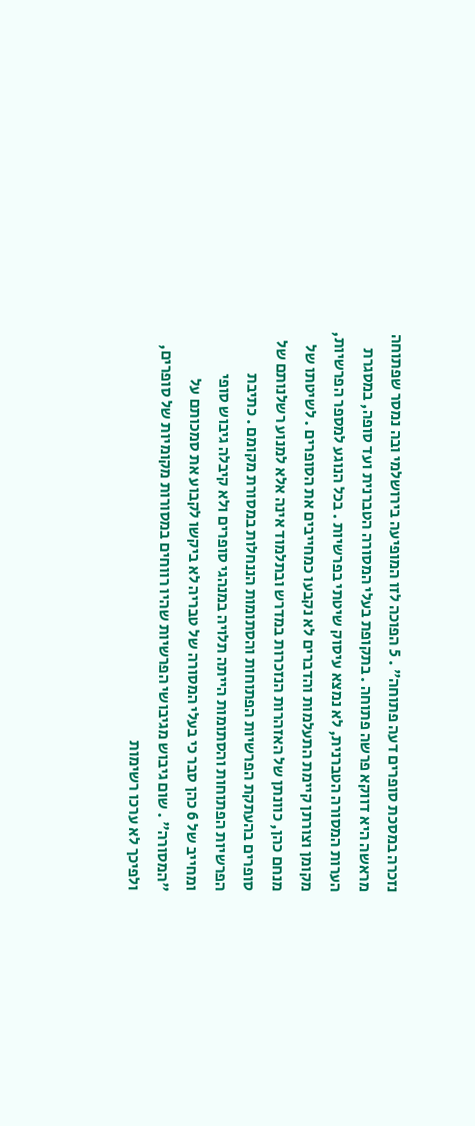נזכרה במסכת סופרים דעה פתוחה״ . 5 הפוכה לזו המופיעה בירושלמי ובה נמסר שפתוחה מראשה היא דווקא פרשה פתוחה . בתקופת בעלי המסורה הטברנית ועד סופה, במסגרת הערות המסורה הטברנית, לא נמצא עיסוק שיטתי בפרשיות . בכל הנוגע למספר הפרשיות, מקומן וצורתן קיימת התעלמות והדברים לא נקבעו כמחייבים את הסופרים . לשיטתו של מנחם כהן, כוונתן של האזהרות הנזכרות במדרש ובתלמוד אינה אלא למנוע רשלנותם של סופרים בהעתקת הפרשיות הפתוחות והסתומות הננחלות במסורת מקומם . כתיבת הפרשיות הפתוחות והסתומות הייתה תלויה במנהגי סופרים ולא קיבלה גיבוש סופי ומחייב של 6 כהן סבר כי בעלי המסורה של טבריה לא ביקשו לקבוע את סמכותם על ״המסורה״ . שום גיבוש מגיבושי הפרשיות שהיו רווחים במסורות מקומיות של סופרים, ולפיכך לא ערכו רשימות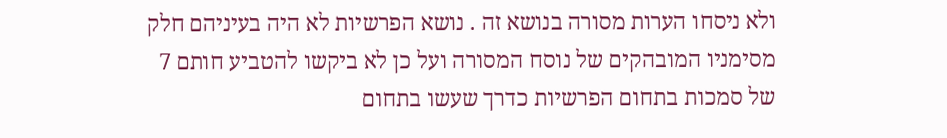ולא ניסחו הערות מסורה בנושא זה . נושא הפרשיות לא היה בעיניהם חלק מסימניו המובהקים של נוסח המסורה ועל כן לא ביקשו להטביע חותם 7 של סמכות בתחום הפרשיות כדרך שעשו בתחום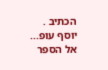הכתיב . יוסף עופ...
אל הספר